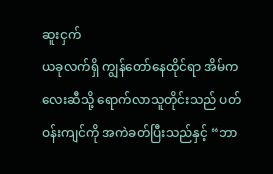ဆူးငှက်
ယခုလက်ရှိ ကျွန်တော်နေထိုင်ရာ အိမ်ကလေးဆီသို့ ရောက်လာသူတိုင်းသည် ပတ်ဝန်းကျင်ကို အကဲခတ်ပြီးသည်နှင့် “ဘာ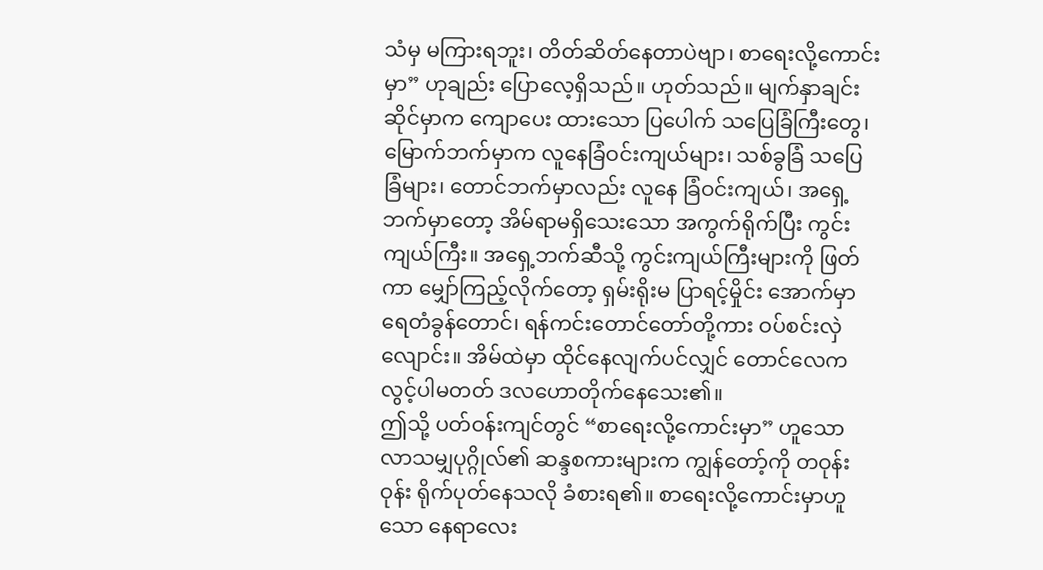သံမှ မကြားရဘူး၊ တိတ်ဆိတ်နေတာပဲဗျာ၊ စာရေးလို့ကောင်းမှာ” ဟုချည်း ပြောလေ့ရှိသည်။ ဟုတ်သည်။ မျက်နှာချင်းဆိုင်မှာက ကျောပေး ထားသော ပြပေါက် သပြေခြံကြီးတွေ၊ မြောက်ဘက်မှာက လူနေခြံဝင်းကျယ်များ၊ သစ်ခွခြံ သပြေခြံများ၊ တောင်ဘက်မှာလည်း လူနေ ခြံဝင်းကျယ်၊ အရှေ့ဘက်မှာတော့ အိမ်ရာမရှိသေးသော အကွက်ရိုက်ပြီး ကွင်းကျယ်ကြီး။ အရှေ့ဘက်ဆီသို့ ကွင်းကျယ်ကြီးများကို ဖြတ်ကာ မျှော်ကြည့်လိုက်တော့ ရှမ်းရိုးမ ပြာရင့်မှိုင်း အောက်မှာ ရေတံခွန်တောင်၊ ရန်ကင်းတောင်တော်တို့ကား ဝပ်စင်းလှဲလျောင်း။ အိမ်ထဲမှာ ထိုင်နေလျက်ပင်လျှင် တောင်လေက လွင့်ပါမတတ် ဒလဟောတိုက်နေသေး၏။
ဤသို့ ပတ်ဝန်းကျင်တွင် “စာရေးလို့ကောင်းမှာ” ဟူသော လာသမျှပုဂ္ဂိုလ်၏ ဆန္ဒစကားများက ကျွန်တော့်ကို တဝုန်းဝုန်း ရိုက်ပုတ်နေသလို ခံစားရ၏။ စာရေးလို့ကောင်းမှာဟူသော နေရာလေး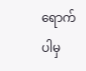ရောက်ပါမှ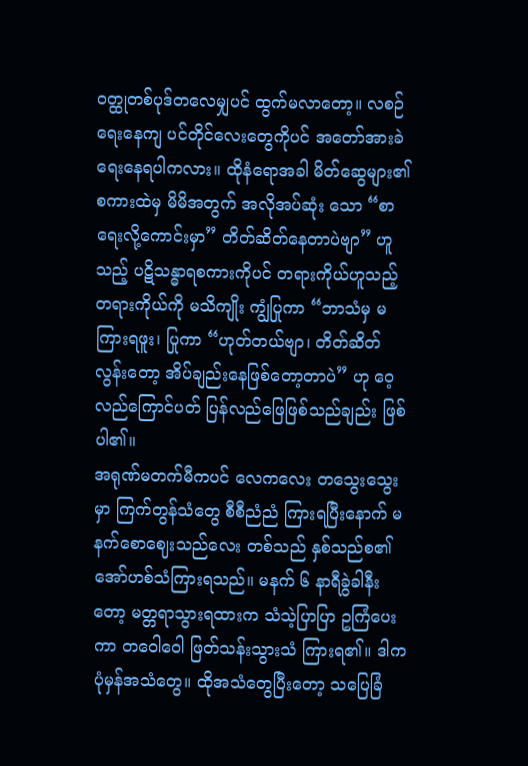ဝတ္ထုတစ်ပုဒ်တလေမျှပင် ထွက်မလာတော့။ လစဉ် ရေးနေကျ ပင်တိုင်လေးတွေကိုပင် အတော်အားခဲရေးနေရပါကလား။ ထိုနံရောအခါ မိတ်ဆွေများ၏ စကားထဲမှ မိမိအတွက် အလိုအပ်ဆုံး သော “စာရေးလို့ကောင်းမှာ” တိတ်ဆိတ်နေတာပဲဗျာ” ဟူသည့် ပဋိသန္ဓာရစကားကိုပင် တရားကိုယ်ဟူသည့် တရားကိုယ်ကို မသိကျိုး ကျွံပြုကာ “ဘာသံမှ မကြားရဖူး၊ ပြုကာ “ဟုတ်တယ်ဗျာ၊ တိတ်ဆိတ်လွန်းတော့ အိပ်ချည်းနေဖြစ်တော့တာပဲ” ဟု ဝေ့လည်ကြောင်ပတ် ပြန်လည်ဖြေဖြစ်သည်ချည်း ဖြစ်ပါ၏။
အရုဏ်မတက်မီကပင် လေကလေး တသွေးသွေးမှာ ကြက်တွန်သံတွေ စီစီညံညံ ကြားရပြီးနောက် မနက်စောဈေးသည်လေး တစ်သည် နှစ်သည်စ၏ အော်ဟစ်သံကြားရသည်။ မနက် ၆ နာရီခွဲခါနီးတော့ မတ္တရာသွားရထားက သံသဲ့ပြာပြာ ဥကြံပေးကာ တဝေါဝေါ ဖြတ်သန်းသွားသံ ကြားရ၏။ ဒါက ပုံမှန်အသံတွေ။ ထိုအသံတွေပြီးတော့ သပြေခြံ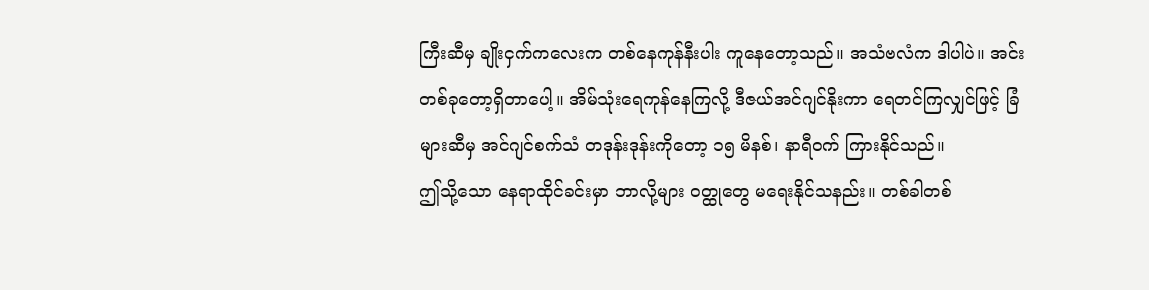ကြီးဆီမှ ချိုးငှက်ကလေးက တစ်နေကုန်နီးပါး ကူနေတော့သည်။ အသံဗလံက ဒါပါပဲ။ အင်း တစ်ခုတော့ရှိတာပေါ့။ အိမ်သုံးရေကုန်နေကြလို့ ဒီဇယ်အင်ဂျင်နိုးကာ ရေတင်ကြလျှင်ဖြင့် ခြံများဆီမှ အင်ဂျင်စက်သံ တဒုန်းဒုန်းကိုတော့ ၁၅ မိနစ်၊ နာရီဝက် ကြားနိုင်သည်။
ဤသို့သော နေရာထိုင်ခင်းမှာ ဘာလို့များ ဝတ္ထုတွေ မရေးနိုင်သနည်း။ တစ်ခါတစ်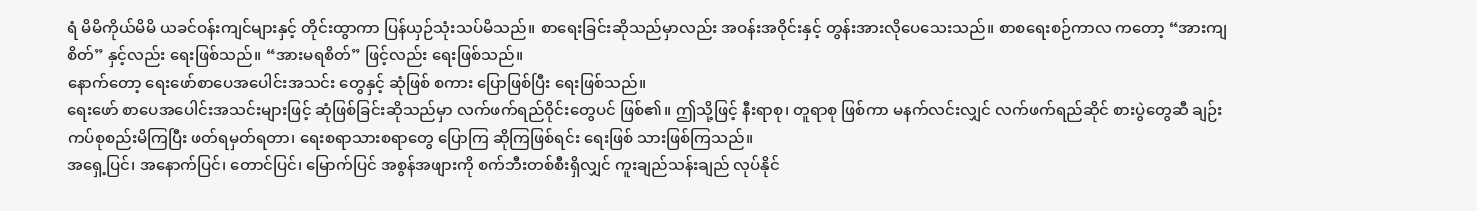ရံ မိမိကိုယ်မိမိ ယခင်ဝန်းကျင်များနှင့် တိုင်းထွာကာ ပြန်ယှဉ်သုံးသပ်မိသည်။ စာရေးခြင်းဆိုသည်မှာလည်း အဝန်းအဝိုင်းနှင့် တွန်းအားလိုပေသေးသည်။ စာစရေးစဉ်ကာလ ကတော့ “အားကျစိတ်” နှင့်လည်း ရေးဖြစ်သည်။ “အားမရစိတ်” ဖြင့်လည်း ရေးဖြစ်သည်။
နောက်တော့ ရေးဖော်စာပေအပေါင်းအသင်း တွေနှင့် ဆုံဖြစ် စကား ပြောဖြစ်ပြီး ရေးဖြစ်သည်။
ရေးဖော် စာပေအပေါင်းအသင်းများဖြင့် ဆုံဖြစ်ခြင်းဆိုသည်မှာ လက်ဖက်ရည်ဝိုင်းတွေပင် ဖြစ်၏။ ဤသို့ဖြင့် နီးရာစု၊ တူရာစု ဖြစ်ကာ မနက်လင်းလျှင် လက်ဖက်ရည်ဆိုင် စားပွဲတွေဆီ ချဉ်းကပ်စုစည်းမိကြပြီး ဖတ်ရမှတ်ရတာ၊ ရေးစရာသားစရာတွေ ပြောကြ ဆိုကြဖြစ်ရင်း ရေးဖြစ် သားဖြစ်ကြသည်။
အရှေ့ပြင်၊ အနောက်ပြင်၊ တောင်ပြင်၊ မြောက်ပြင် အစွန်အဖျားကို စက်ဘီးတစ်စီးရှိလျှင် ကူးချည်သန်းချည် လုပ်နိုင်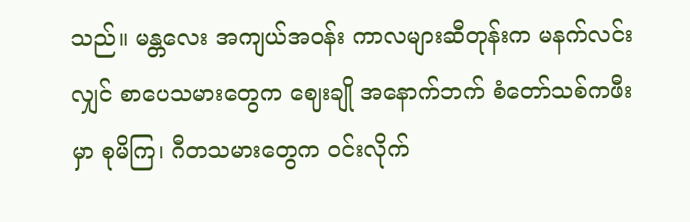သည်။ မန္တလေး အကျယ်အဝန်း ကာလများဆီတုန်းက မနက်လင်းလျှင် စာပေသမားတွေက ဈေးချို အနောက်ဘက် စံတော်သစ်ကဖီးမှာ စုမိကြ၊ ဂီတသမားတွေက ဝင်းလိုက်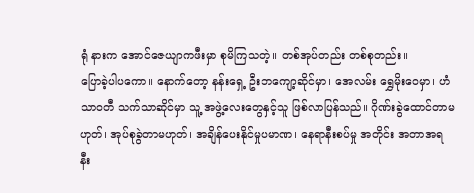ရုံ နားက အောင်ဇေယျာကဖီးမှာ စုမိကြသတဲ့။ တစ်အုပ်တည်း တစ်စုတည်း။
ပြောခဲ့ပါပကော။ နောက်တော့ နန်းရှေ့ ဦးဘကျော့ဆိုင်မှာ၊ အေလမ်း ရွှေမိုးဝေမှာ၊ ဟံသာဝတီ သက်သာဆိုင်မှာ သူ့ အဖွဲ့လေးတွေနှင့်သူ ဖြစ်လာပြန်သည်။ ဂိုဏ်းခွဲထောင်တာမဟုတ်၊ အုပ်စုခွဲတာမဟုတ်၊ အချိန်ပေးနိုင်မှုပမာဏ၊ နေရာနီးစပ်မှု အတိုင်း အတာအရ နီး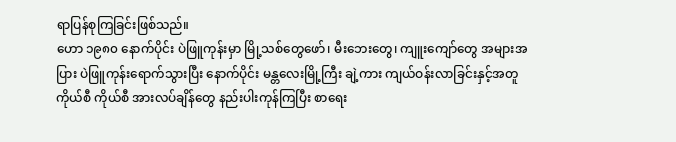ရာပြန်စုကြခြင်းဖြစ်သည်။
ဟော ၁၉၈၀ နောက်ပိုင်း ပဲဖြူကုန်းမှာ မြို့သစ်တွေဖော်၊ မီးဘေးတွေ၊ ကျူးကျော်တွေ အများအပြား ပဲဖြူကုန်းရောက်သွားပြီး နောက်ပိုင်း မန္တလေးမြို့ကြီး ချဲ့ကား ကျယ်ဝန်းလာခြင်းနှင့်အတူ ကိုယ်စီ ကိုယ်စီ အားလပ်ချိန်တွေ နည်းပါးကုန်ကြပြီး စာရေး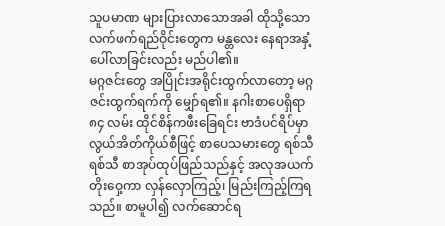သူပမာဏ များပြားလာသောအခါ ထိုသို့သော လက်ဖက်ရည်ဝိုင်းတွေက မန္တလေး နေရာအနှံ့ ပေါ်လာခြင်းလည်း မည်ပါ၏။
မဂ္ဂဇင်းတွေ အပြိုင်းအရိုင်းထွက်လာတော့ မဂ္ဂဇင်းထွက်ရက်ကို မျှော်ရ၏။ နဂါးစာပေရှိရာ ၈၄ လမ်း ထိုင်စိန်ကဖီးခြေရင်း ဗာဒံပင်ရိပ်မှာ လွယ်အိတ်ကိုယ်စီဖြင့် စာပေသမားတွေ ရစ်သီ ရစ်သီ စာအုပ်ထုပ်ဖြည်သည်နှင့် အလုအယက် တိုးဝှေ့ကာ လှန်လှောကြည့်၊ မြည်းကြည့်ကြရသည်။ စာမူပါ၍ လက်ဆောင်ရ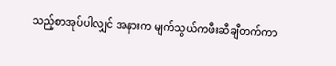သည့်စာအုပ်ပါလျှင် အနားက မျက်သွယ်ကဖီးဆီချီတက်ကာ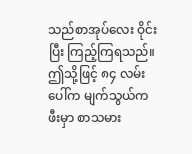သည်စာအုပ်လေး ဝိုင်းပြီး ကြည့်ကြရသည်။ ဤသို့ဖြင့် ၈၄ လမ်းပေါ်က မျက်သွယ်ကဖီးမှာ စာသမား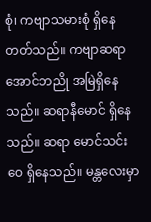စုံ၊ ကဗျာသမားစုံ ရှိနေတတ်သည်။ ကဗျာဆရာ အောင်ဘညို အမြဲရှိနေသည်။ ဆရာနီမောင် ရှိနေသည်။ ဆရာ မောင်သင်းဝေ ရှိနေသည်။ မန္တလေးမှာ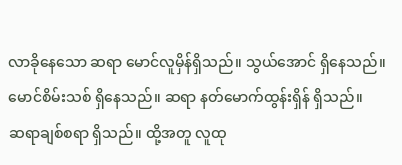လာခိုနေသော ဆရာ မောင်လူမှိန်ရှိသည်။ သွယ်အောင် ရှိနေသည်။ မောင်စိမ်းသစ် ရှိနေသည်။ ဆရာ နတ်မောက်ထွန်းရှိန် ရှိသည်။
ဆရာချစ်စရာ ရှိသည်။ ထို့အတူ လူထု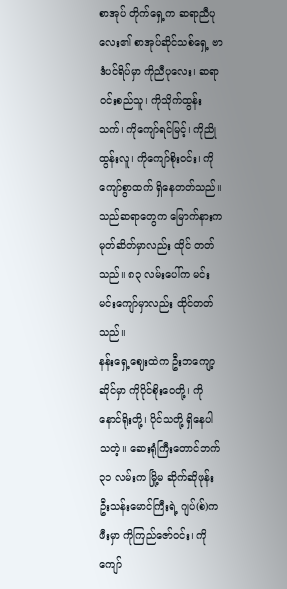စာအုပ် တိုက်ရှေ့က ဆရာညီပုလေး၏ စာအုပ်ဆိုင်သစ်ရှေ့ ဗာဒံပင်ရိပ်မှာ ကိုညီပုလေး၊ ဆရာဝင်းစည်သူ၊ ကိုသိုက်ထွန်းသက်၊ ကိုကျော်ရင်မြင့်၊ ကိုညိုထွန်းလူ၊ ကိုကျော်စိုးဝင်း၊ ကိုကျော်စွာထက် ရှိနေတတ်သည်။ သည်ဆရာတွေက မြောက်နားက မုတ်ဆိတ်မှာလည်း ထိုင် တတ်သည်။ ၈၃ လမ်းပေါ်က မင်းမင်းကျော်မှာလည်း ထိုင်တတ်သည်။
နန်းရှေ့ဈေးထဲက ဦးဘကျော့ဆိုင်မှာ ကိုပိုင်စိုးဝေတို့၊ ကိုနောင်ရိုးတို့၊ ပိုင်သတို့ ရှိနေပါသတဲ့။ ဆေးရုံကြီးတောင်ဘက် ၃၁ လမ်းက မြို့မ ဆိုက်ဆိုဖုန်း ဦးသန်းမောင်ကြီးရဲ့ ဂျပ်(စ်)ကဖီးမှာ ကိုကြည်ဇော်ဝင်း၊ ကိုကျော်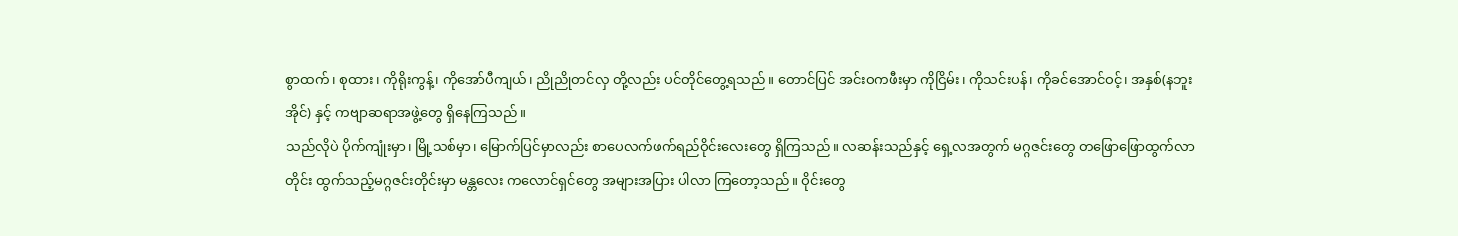စွာထက်၊ စုထား၊ ကိုရိုးကွန့်၊ ကိုအော်ပီကျယ်၊ ညိုညိုတင်လှ တို့လည်း ပင်တိုင်တွေ့ရသည်။ တောင်ပြင် အင်းဝကဖီးမှာ ကိုငြိမ်း၊ ကိုသင်းပန်၊ ကိုခင်အောင်ဝင့်၊ အနှစ်(နဘူးအိုင်) နှင့် ကဗျာဆရာအဖွဲ့တွေ ရှိနေကြသည်။
သည်လိုပဲ ပိုက်ကျုံးမှာ၊ မြို့သစ်မှာ၊ မြောက်ပြင်မှာလည်း စာပေလက်ဖက်ရည်ဝိုင်းလေးတွေ ရှိကြသည်။ လဆန်းသည်နှင့် ရှေ့လအတွက် မဂ္ဂဇင်းတွေ တဖြောဖြောထွက်လာတိုင်း ထွက်သည့်မဂ္ဂဇင်းတိုင်းမှာ မန္တလေး ကလောင်ရှင်တွေ အများအပြား ပါလာ ကြတော့သည်။ ဝိုင်းတွေ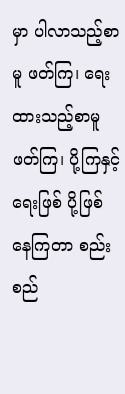မှာ ပါလာသည့်စာမူ ဖတ်ကြ၊ ရေးထားသည့်စာမူ ဖတ်ကြ၊ ပို့ကြနှင့် ရေးဖြစ် ပို့ဖြစ်နေကြတာ စည်းစည်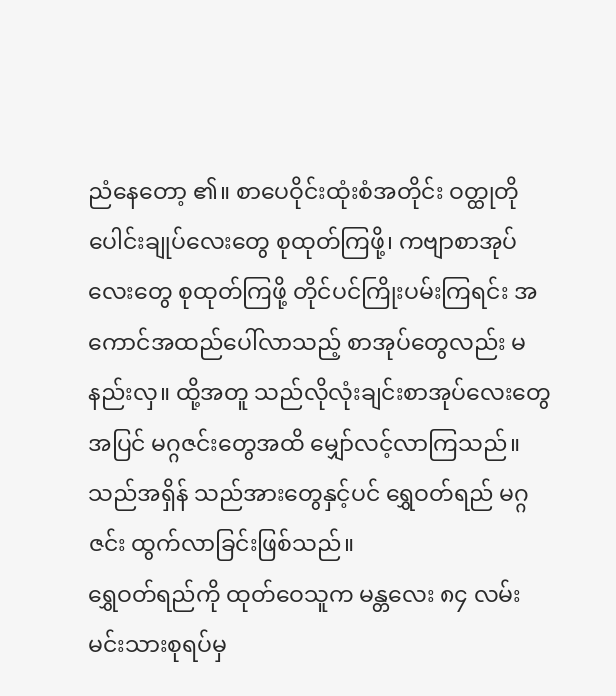ညံနေတော့ ၏။ စာပေဝိုင်းထုံးစံအတိုင်း ဝတ္ထုတိုပေါင်းချုပ်လေးတွေ စုထုတ်ကြဖို့၊ ကဗျာစာအုပ်လေးတွေ စုထုတ်ကြဖို့ တိုင်ပင်ကြိုးပမ်းကြရင်း အကောင်အထည်ပေါ်လာသည့် စာအုပ်တွေလည်း မနည်းလှ။ ထို့အတူ သည်လိုလုံးချင်းစာအုပ်လေးတွေအပြင် မဂ္ဂဇင်းတွေအထိ မျှော်လင့်လာကြသည်။ သည်အရှိန် သည်အားတွေနှင့်ပင် ရွှေဝတ်ရည် မဂ္ဂဇင်း ထွက်လာခြင်းဖြစ်သည်။
ရွှေဝတ်ရည်ကို ထုတ်ဝေသူက မန္တလေး ၈၄ လမ်း မင်းသားစုရပ်မှ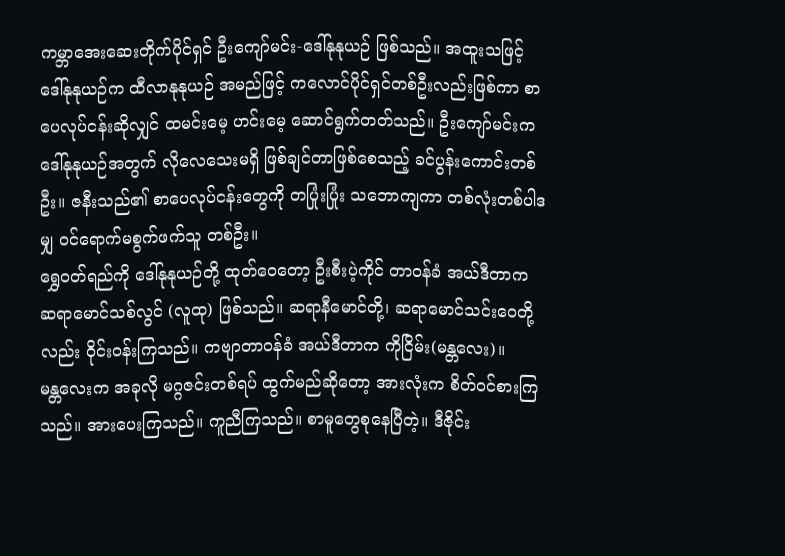ကမ္ဘာအေးဆေးတိုက်ပိုင်ရှင် ဦးကျော်မင်း-ဒေါ်နုနုယဉ် ဖြစ်သည်။ အထူးသဖြင့် ဒေါ်နုနုယဉ်က ထီလာနုနုယဉ် အမည်ဖြင့် ကလောင်ပိုင်ရှင်တစ်ဦးလည်းဖြစ်ကာ စာပေလုပ်ငန်းဆိုလျှင် ထမင်းမေ့ ဟင်းမေ့ ဆောင်ရွက်တတ်သည်။ ဦးကျော်မင်းက ဒေါ်နုနုယဉ်အတွက် လိုလေသေးမရှိ ဖြစ်ချင်တာဖြစ်စေသည့် ခင်ပွန်းကောင်းတစ်ဦး။ ဇနီးသည်၏ စာပေလုပ်ငန်းတွေကို တပြုံးပြုံး သဘောကျကာ တစ်လုံးတစ်ပါဒမျှ ဝင်ရောက်မစွက်ဖက်သူ တစ်ဦး။
ရွှေဝတ်ရည်ကို ဒေါ်နုနုယဉ်တို့ ထုတ်ဝေတော့ ဦးစီးပဲ့ကိုင် တာဝန်ခံ အယ်ဒီတာက ဆရာမောင်သစ်လွင် (လူထု) ဖြစ်သည်။ ဆရာနီမောင်တို့၊ ဆရာမောင်သင်းဝေတို့လည်း ဝိုင်းဝန်းကြသည်။ ကဗျာတာဝန်ခံ အယ်ဒီတာက ကိုငြိမ်း(မန္တလေး)။
မန္တလေးက အခုလို မဂ္ဂဇင်းတစ်ရပ် ထွက်မည်ဆိုတော့ အားလုံးက စိတ်ဝင်စားကြသည်။ အားပေးကြသည်။ ကူညီကြသည်။ စာမူတွေစုနေပြီတဲ့။ ဒီဇိုင်း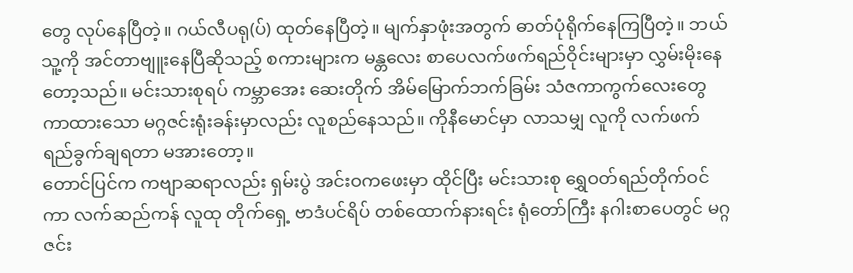တွေ လုပ်နေပြီတဲ့။ ဂယ်လီပရု(ပ်) ထုတ်နေပြီတဲ့။ မျက်နှာဖုံးအတွက် ဓာတ်ပုံရိုက်နေကြပြီတဲ့။ ဘယ်သူ့ကို အင်တာဗျူးနေပြီဆိုသည့် စကားများက မန္တလေး စာပေလက်ဖက်ရည်ဝိုင်းများမှာ လွှမ်းမိုးနေတော့သည်။ မင်းသားစုရပ် ကမ္ဘာအေး ဆေးတိုက် အိမ်မြောက်ဘက်ခြမ်း သံဇကာကွက်လေးတွေ ကာထားသော မဂ္ဂဇင်းရုံးခန်းမှာလည်း လူစည်နေသည်။ ကိုနီမောင်မှာ လာသမျှ လူကို လက်ဖက်ရည်ခွက်ချရတာ မအားတော့။
တောင်ပြင်က ကဗျာဆရာလည်း ရှမ်းပွဲ အင်းဝကဖေးမှာ ထိုင်ပြီး မင်းသားစု ရွှေဝတ်ရည်တိုက်ဝင်ကာ လက်ဆည်ကန် လူထု တိုက်ရှေ့ ဗာဒံပင်ရိပ် တစ်ထောက်နားရင်း ရုံတော်ကြီး နဂါးစာပေတွင် မဂ္ဂဇင်း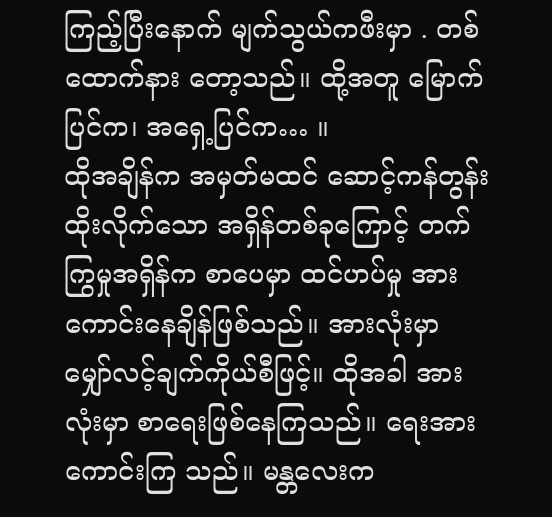ကြည့်ပြီးနောက် မျက်သွယ်ကဖီးမှာ . တစ်ထောက်နား တော့သည်။ ထို့အတူ မြောက်ပြင်က၊ အရှေ့ပြင်က… ။
ထိုအချိန်က အမှတ်မထင် ဆောင့်ကန်တွန်းထိုးလိုက်သော အရှိန်တစ်ခုကြောင့် တက်ကြွမှုအရှိန်က စာပေမှာ ထင်ဟပ်မှု အားကောင်းနေချိန်ဖြစ်သည်။ အားလုံးမှာ မျှော်လင့်ချက်ကိုယ်စီဖြင့်။ ထိုအခါ အားလုံးမှာ စာရေးဖြစ်နေကြသည်။ ရေးအားကောင်းကြ သည်။ မန္တလေးက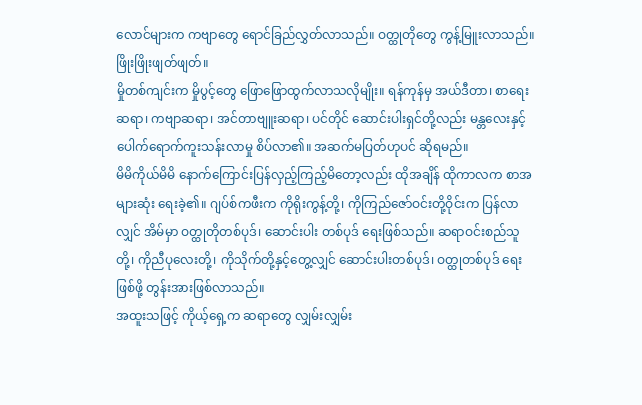လောင်များက ကဗျာတွေ ရောင်ခြည်လွှတ်လာသည်။ ဝတ္ထုတိုတွေ ကွန့်မြူးလာသည်။ ဖြိုးဖြိုးဖျတ်ဖျတ်။
မှိုတစ်ကျင်းက မှိုပွင့်တွေ ဖြောဖြောထွက်လာသလိုမျိုး။ ရန်ကုန်မှ အယ်ဒီတာ၊ စာရေးဆရာ၊ ကဗျာဆရာ၊ အင်တာဗျူးဆရာ၊ ပင်တိုင် ဆောင်းပါးရှင်တို့လည်း မန္တလေးနှင့် ပေါက်ရောက်ကူးသန်းလာမှု စိပ်လာ၏။ အဆက်မပြတ်ဟုပင် ဆိုရမည်။
မိမိကိုယ်မိမိ နောက်ကြောင်းပြန်လှည့်ကြည့်မိတော့လည်း ထိုအချိန် ထိုကာလက စာအများဆုံး ရေးခဲ့၏။ ဂျပ်စ်ကဖီးက ကိုရိုးကွန့်တို့၊ ကိုကြည်ဇော်ဝင်းတို့ဝိုင်းက ပြန်လာလျှင် အိမ်မှာ ဝတ္ထုတိုတစ်ပုဒ်၊ ဆောင်းပါး တစ်ပုဒ် ရေးဖြစ်သည်။ ဆရာဝင်းစည်သူတို့၊ ကိုညီပုလေးတို့၊ ကိုသိုက်တို့နှင့်တွေ့လျှင် ဆောင်းပါးတစ်ပုဒ်၊ ဝတ္ထုတစ်ပုဒ် ရေးဖြစ်ဖို့ တွန်းအားဖြစ်လာသည်။
အထူးသဖြင့် ကိုယ့်ရှေ့က ဆရာတွေ လျှမ်းလျှမ်း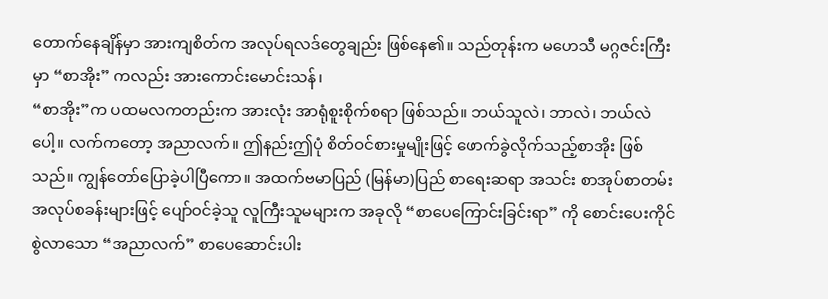တောက်နေချိန်မှာ အားကျစိတ်က အလုပ်ရလဒ်တွေချည်း ဖြစ်နေ၏။ သည်တုန်းက မဟေသီ မဂ္ဂဇင်းကြီးမှာ “စာအိုး” ကလည်း အားကောင်းမောင်းသန်၊
“စာအိုး”က ပထမလကတည်းက အားလုံး အာရုံစူးစိုက်စရာ ဖြစ်သည်။ ဘယ်သူလဲ၊ ဘာလဲ၊ ဘယ်လဲပေါ့။ လက်ကတော့ အညာလက်။ ဤနည်းဤပုံ စိတ်ဝင်စားမှုမျိုးဖြင့် ဖောက်ခွဲလိုက်သည့်စာအိုး ဖြစ်သည်။ ကျွန်တော်ပြောခဲ့ပါပြီကော။ အထက်ဗမာပြည် (မြန်မာ)ပြည် စာရေးဆရာ အသင်း စာအုပ်စာတမ်း အလုပ်စခန်းများဖြင့် ပျော်ဝင်ခဲ့သူ လူကြီးသူမများက အခုလို “စာပေကြောင်းခြင်းရာ” ကို စောင်းပေးကိုင်စွဲလာသော “အညာလက်” စာပေဆောင်းပါး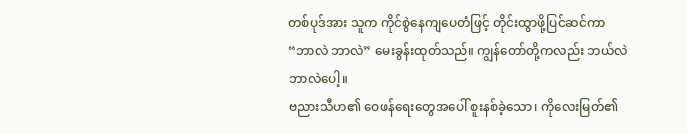တစ်ပုဒ်အား သူက ကိုင်စွဲနေကျပေတံဖြင့် တိုင်းထွာဖို့ပြင်ဆင်ကာ “ဘာလဲ ဘာလဲ” မေးခွန်းထုတ်သည်။ ကျွန်တော်တို့ကလည်း ဘယ်လဲ ဘာလဲပေါ့။
ဗညားသီဟ၏ ဝေဖန်ရေးတွေအပေါ် စူးနစ်ခဲ့သော၊ ကိုလေးမြတ်၏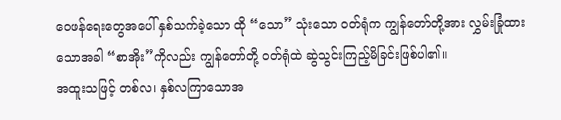ဝေဖန်ရေးတွေအပေါ် နှစ်သက်ခဲ့သော ထို “သော” သုံးသော ဝတ်ရုံက ကျွန်တော်တို့အား လွှမ်းခြုံထားသောအခါ “စာအိုး”ကိုလည်း ကျွန်တော်တို့ ဝတ်ရုံထဲ ဆွဲသွင်းကြည့်မိခြင်းဖြစ်ပါ၏။
အထူးသဖြင့် တစ်လ၊ နှစ်လကြာသောအ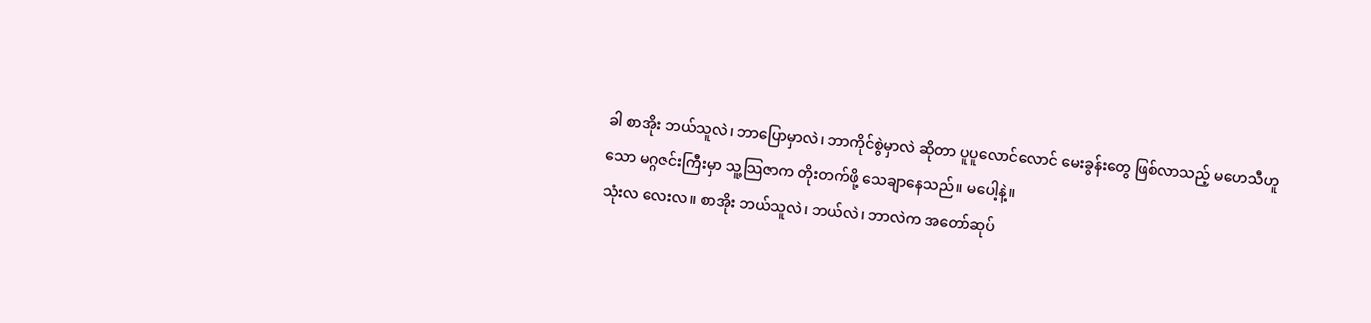ခါ စာအိုး ဘယ်သူလဲ၊ ဘာပြောမှာလဲ၊ ဘာကိုင်စွဲမှာလဲ ဆိုတာ ပူပူလောင်လောင် မေးခွန်းတွေ ဖြစ်လာသည့် မဟေသီဟူသော မဂ္ဂဇင်းကြီးမှာ သူ့သြဇာက တိုးတက်ဖို့ သေချာနေသည်။ မပေါ့နဲ့။
သုံးလ လေးလ။ စာအိုး ဘယ်သူလဲ၊ ဘယ်လဲ၊ ဘာလဲက အတော်ဆုပ်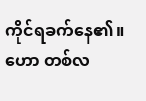ကိုင်ရခက်နေ၏။ ဟော တစ်လ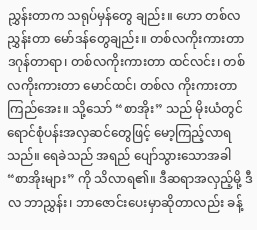ညွှန်းတာက သရုပ်မှန်တွေ ချည်း။ ဟော တစ်လညွှန်းတာ မော်ဒန်တွေချည်း။ တစ်လကိုးကားတာ ဒဂုန်တာရာ၊ တစ်လကိုးကားတာ ထင်လင်း၊ တစ်လကိုးကားတာ မောင်ထင်၊ တစ်လ ကိုးကားတာ ကြည်အေး။ သို့သော် “စာအိုး” သည် မိုးယံတွင် ရောင်စုံပန်းအလှဆင်တွေဖြင့် မော့ကြည့်လာရသည်။ ရေခဲသည် အရည် ပျော်သွားသောအခါ “စာအိုးများ” ကို သိလာရ၏။ ဒီဆရာအလှည့်မို့ ဒီလ ဘာညွှန်း၊ ဘာဇောင်းပေးမှာဆိုတာလည်း ခန့်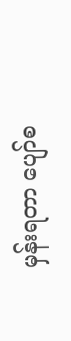မှန်းရတာ ပျော်စ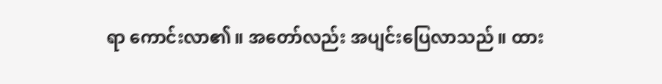ရာ ကောင်းလာ၏။ အတော်လည်း အပျင်းပြေလာသည်။ ထား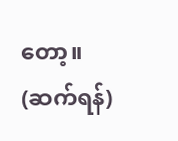တော့။
(ဆက်ရန်)